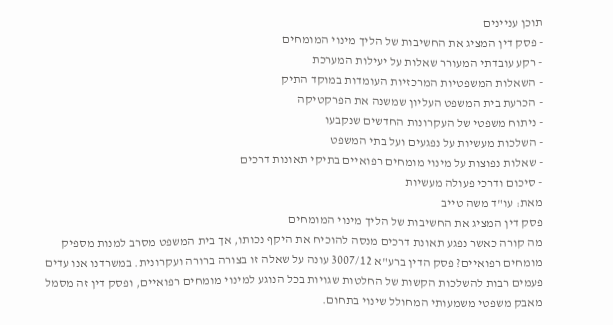תוכן עניינים
- פסק דין המציג את החשיבות של הליך מינוי המומחים
- רקע עובדתי המעורר שאלות על יעילות המערכת
- השאלות המשפטיות המרכזיות העומדות במוקד התיק
- הכרעת בית המשפט העליון שמשנה את הפרקטיקה
- ניתוח משפטי של העקרונות החדשים שנקבעו
- השלכות מעשיות על נפגעים ועל בתי המשפט
- שאלות נפוצות על מינוי מומחים רפואיים בתיקי תאונות דרכים
- סיכום ודרכי פעולה מעשיות
מאת: עו"ד משה טייב
פסק דין המציג את החשיבות של הליך מינוי המומחים
מה קורה כאשר נפגע תאונת דרכים מנסה להוכיח את היקף נכותו, אך בית המשפט מסרב למנות מספיק מומחים רפואיים? פסק הדין ברע"א 3007/12 עונה על שאלה זו בצורה ברורה ועקרונית. במשרדנו אנו עדים פעמים רבות להשלכות הקשות של החלטות שגויות בכל הנוגע למינוי מומחים רפואיים, ופסק דין זה מסמל מאבק משפטי משמעותי המחולל שינוי בתחום.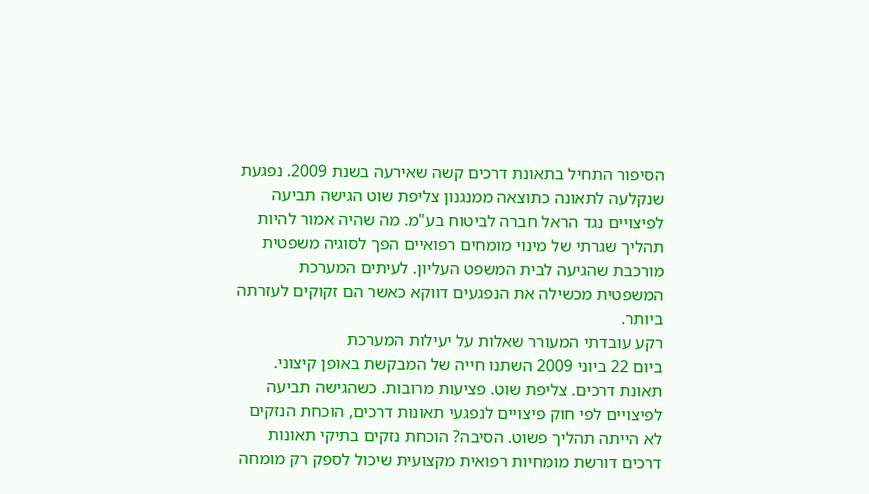הסיפור התחיל בתאונת דרכים קשה שאירעה בשנת 2009. נפגעת שנקלעה לתאונה כתוצאה ממנגנון צליפת שוט הגישה תביעה לפיצויים נגד הראל חברה לביטוח בע"מ. מה שהיה אמור להיות תהליך שגרתי של מינוי מומחים רפואיים הפך לסוגיה משפטית מורכבת שהגיעה לבית המשפט העליון. לעיתים המערכת המשפטית מכשילה את הנפגעים דווקא כאשר הם זקוקים לעזרתה ביותר.
רקע עובדתי המעורר שאלות על יעילות המערכת
ביום 22 ביוני 2009 השתנו חייה של המבקשת באופן קיצוני. תאונת דרכים. צליפת שוט. פציעות מרובות. כשהגישה תביעה לפיצויים לפי חוק פיצויים לנפגעי תאונות דרכים, הוכחת הנזקים לא הייתה תהליך פשוט. הסיבה? הוכחת נזקים בתיקי תאונות דרכים דורשת מומחיות רפואית מקצועית שיכול לספק רק מומחה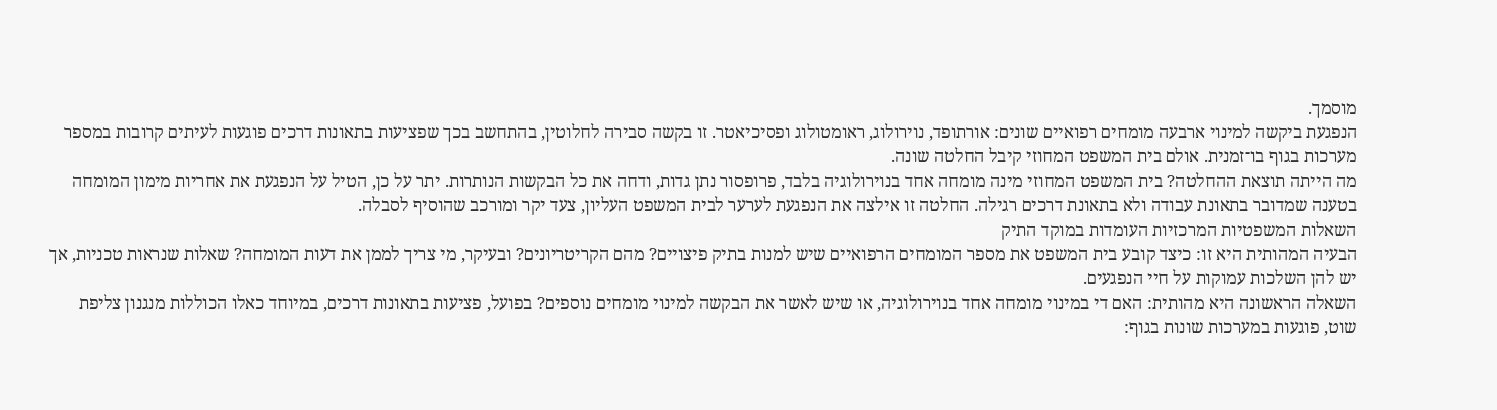מוסמך.
הנפגעת ביקשה למינוי ארבעה מומחים רפואיים שונים: אורתופד, נוירולוג, ראומטולוג ופסיכיאטר. זו בקשה סבירה לחלוטין, בהתחשב בכך שפציעות בתאונות דרכים פוגעות לעיתים קרובות במספר מערכות בגוף בו־זמנית. אולם בית המשפט המחוזי קיבל החלטה שונה.
מה הייתה תוצאת ההחלטה? בית המשפט המחוזי מינה מומחה אחד בנוירולוגיה בלבד, פרופסור נתן גדות, ודחה את כל הבקשות הנותרות. יתר על כן, הטיל על הנפגעת את אחריות מימון המומחה בטענה שמדובר בתאונת עבודה ולא בתאונת דרכים רגילה. החלטה זו אילצה את הנפגעת לערער לבית המשפט העליון, צעד יקר ומורכב שהוסיף לסבלה.
השאלות המשפטיות המרכזיות העומדות במוקד התיק
הבעיה המהותית היא זו: כיצד קובע בית המשפט את מספר המומחים הרפואיים שיש למנות בתיק פיצויים? מהם הקריטריונים? ובעיקר, מי צריך לממן את דעות המומחה? שאלות שנראות טכניות, אך יש להן השלכות עמוקות על חיי הנפגעים.
השאלה הראשונה היא מהותית: האם די במינוי מומחה אחד בנוירולוגיה, או שיש לאשר את הבקשה למינוי מומחים נוספים? בפועל, פציעות בתאונות דרכים, במיוחד כאלו הכוללות מנגנון צליפת שוט, פוגעות במערכות שונות בגוף: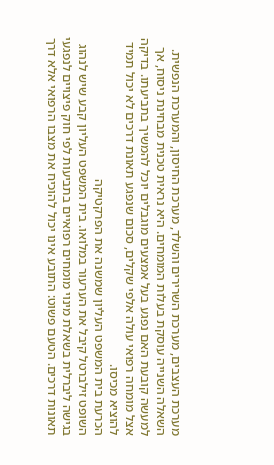מערכת העצבים, מערכת השרירים והשלד, מערכת החיסון, והמערכת הנפשית.
השאלה השנייה עוסקת בעלות המומחים. היא נראית טכנית מבחינת ניסוח, אך למעשה קובעת האם נפגע בעל אמצעים מוגבלים יוכל להמשיך בתביעתו. בדיקה אצל מומחה רפואי עולה אלפי שקלים, סכום שנפגע תאונת דרכים לא יכול תמיד להוציא מכיסו.
הכרעת בית המשפט העליון שמשנה את הפרקטיקה
השופט זילברטל קיבל את הערעור במלואו. בית המשפט העליון קבע שיש לנהוג בגישה ליברלית בשאלת מינוי מומחים רפואיים בתביעות לפי חוק פיצויים לנפגעי תאונות דרכים. הטעם פשוט: התובע אינו יכול להוכיח את מצבו הרפואי אלא דרך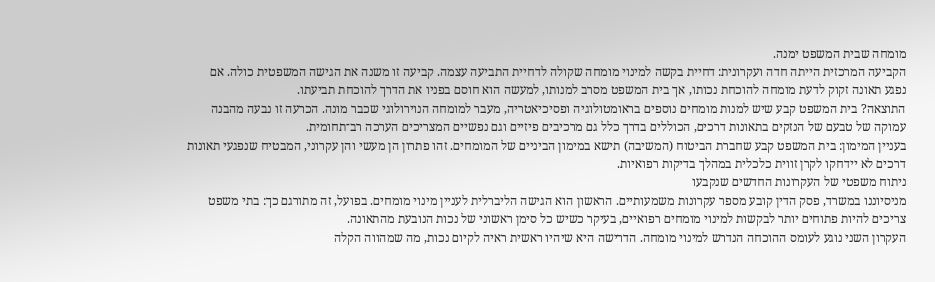מומחה שבית המשפט ימנה.
הקביעה המרכזית הייתה חדה ועקרונית: דחיית בקשה למינוי מומחה שקולה לדחיית התביעה עצמה. קביעה זו משנה את הגישה המשפטית כולה. אם נפגע תאונה זקוק לדעת מומחה להוכחת נכותו, אך בית המשפט מסרב למנותו, למעשה הוא חוסם בפניו את הדרך להוכחת תביעתו.
התוצאה? בית המשפט קבע שיש למנות מומחים נוספים בראומטולוגיה ופסיכיאטריה, מעבר למומחה הנוירולוגי שכבר מונה. הכרעה זו נבעה מהבנה עמוקה של טבעם של הנזקים בתאונות דרכים, הכוללים בדרך כלל גם מרכיבים פיזיים וגם נפשיים המצריכים הערכה רב־תחומית.
בעניין המימון: בית המשפט קבע שחברת הביטוח (המשיבה) תישא במימון הביניים של המומחים. זהו פתרון הן מעשי והן עקרוני, המבטיח שנפגעי תאונות דרכים לא יידחקו לקרן זווית כלכלית במהלך בדיקות רפואיות.
ניתוח משפטי של העקרונות החדשים שנקבעו
מניסיוננו במשרד, פסק הדין קובע מספר עקרונות משמעותיים. הראשון הוא הגישה הליברלית לעניין מינוי מומחים. בפועל, זה מתורגם כך: בתי משפט צריכים להיות פתוחים יותר לבקשות למינוי מומחים רפואיים, בעיקר כשיש כל סימן ראשוני של נכות הנובעת מהתאונה.
העקרון השני נוגע לעומס ההוכחה הנדרש למינוי מומחה. הדרישה היא שיהיו ראשית ראיה לקיום נכות, מה שמהווה הקלה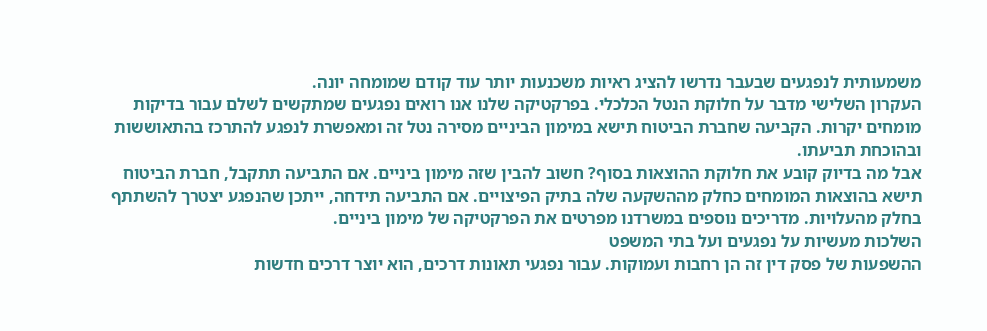משמעותית לנפגעים שבעבר נדרשו להציג ראיות משכנעות יותר עוד קודם שמומחה יונה.
העקרון השלישי מדבר על חלוקת הנטל הכלכלי. בפרקטיקה שלנו אנו רואים נפגעים שמתקשים לשלם עבור בדיקות מומחים יקרות. הקביעה שחברת הביטוח תישא במימון הביניים מסירה נטל זה ומאפשרת לנפגע להתרכז בהתאוששות ובהוכחת תביעתו.
אבל מה בדיוק קובע את חלוקת ההוצאות בסוף? חשוב להבין שזה מימון ביניים. אם התביעה תתקבל, חברת הביטוח תישא בהוצאות המומחים כחלק מההשקעה שלה בתיק הפיצויים. אם התביעה תידחה, ייתכן שהנפגע יצטרך להשתתף בחלק מהעלויות. מדריכים נוספים במשרדנו מפרטים את הפרקטיקה של מימון ביניים.
השלכות מעשיות על נפגעים ועל בתי המשפט
ההשפעות של פסק דין זה הן רחבות ועמוקות. עבור נפגעי תאונות דרכים, הוא יוצר דרכים חדשות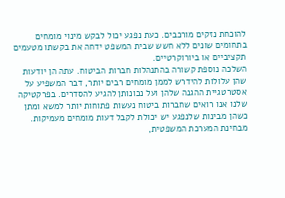להוכחת נזקים מורכבים. כעת נפגע יכול לבקש מינוי מומחים בתחומים שונים ללא חשש שבית המשפט ידחה את בקשתו מטעמים תקציביים או ביורוקרטיים.
השלכה נוספת קשורה בהתנהלות חברות הביטוח. עתה הן יודעות שהן עלולות להידרש לממן מומחים רבים יותר, דבר המשפיע על אסטרטגיית ההגנה שלהן ועל נכונותן להגיע להסדרים. בפרקטיקה שלנו אנו רואים שחברות ביטוח נעשות פתוחות יותר למשא ומתן כשהן מבינות שלנפגע יש יכולת לקבל דעות מומחים מעמיקות.
מבחינת המערכת המשפטית,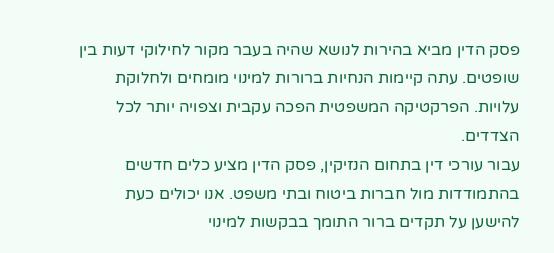פסק הדין מביא בהירות לנושא שהיה בעבר מקור לחילוקי דעות בין שופטים. עתה קיימות הנחיות ברורות למינוי מומחים ולחלוקת עלויות. הפרקטיקה המשפטית הפכה עקבית וצפויה יותר לכל הצדדים.
עבור עורכי דין בתחום הנזיקין, פסק הדין מציע כלים חדשים בהתמודדות מול חברות ביטוח ובתי משפט. אנו יכולים כעת להישען על תקדים ברור התומך בבקשות למינוי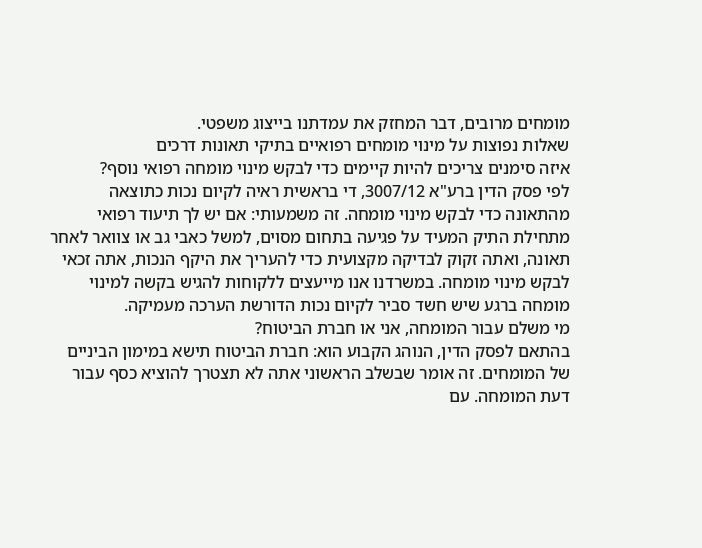מומחים מרובים, דבר המחזק את עמדתנו בייצוג משפטי.
שאלות נפוצות על מינוי מומחים רפואיים בתיקי תאונות דרכים
איזה סימנים צריכים להיות קיימים כדי לבקש מינוי מומחה רפואי נוסף?
לפי פסק הדין ברע"א 3007/12, די בראשית ראיה לקיום נכות כתוצאה מהתאונה כדי לבקש מינוי מומחה. זה משמעותי: אם יש לך תיעוד רפואי מתחילת התיק המעיד על פגיעה בתחום מסוים, למשל כאבי גב או צוואר לאחר תאונה, ואתה זקוק לבדיקה מקצועית כדי להעריך את היקף הנכות, אתה זכאי לבקש מינוי מומחה. במשרדנו אנו מייעצים ללקוחות להגיש בקשה למינוי מומחה ברגע שיש חשד סביר לקיום נכות הדורשת הערכה מעמיקה.
מי משלם עבור המומחה, אני או חברת הביטוח?
בהתאם לפסק הדין, הנוהג הקבוע הוא: חברת הביטוח תישא במימון הביניים של המומחים. זה אומר שבשלב הראשוני אתה לא תצטרך להוציא כסף עבור דעת המומחה. עם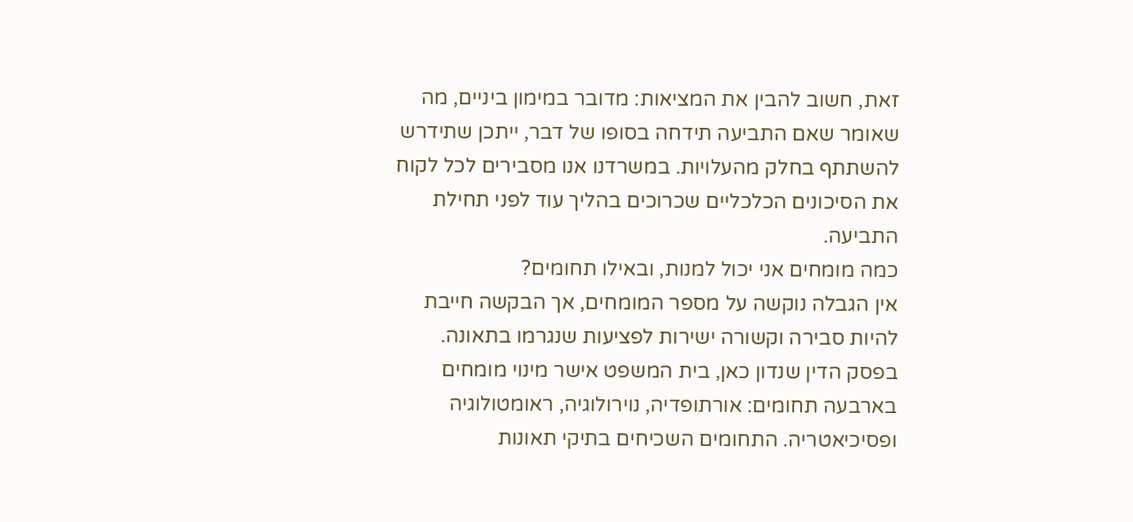זאת, חשוב להבין את המציאות: מדובר במימון ביניים, מה שאומר שאם התביעה תידחה בסופו של דבר, ייתכן שתידרש להשתתף בחלק מהעלויות. במשרדנו אנו מסבירים לכל לקוח את הסיכונים הכלכליים שכרוכים בהליך עוד לפני תחילת התביעה.
כמה מומחים אני יכול למנות, ובאילו תחומים?
אין הגבלה נוקשה על מספר המומחים, אך הבקשה חייבת להיות סבירה וקשורה ישירות לפציעות שנגרמו בתאונה. בפסק הדין שנדון כאן, בית המשפט אישר מינוי מומחים בארבעה תחומים: אורתופדיה, נוירולוגיה, ראומטולוגיה ופסיכיאטריה. התחומים השכיחים בתיקי תאונות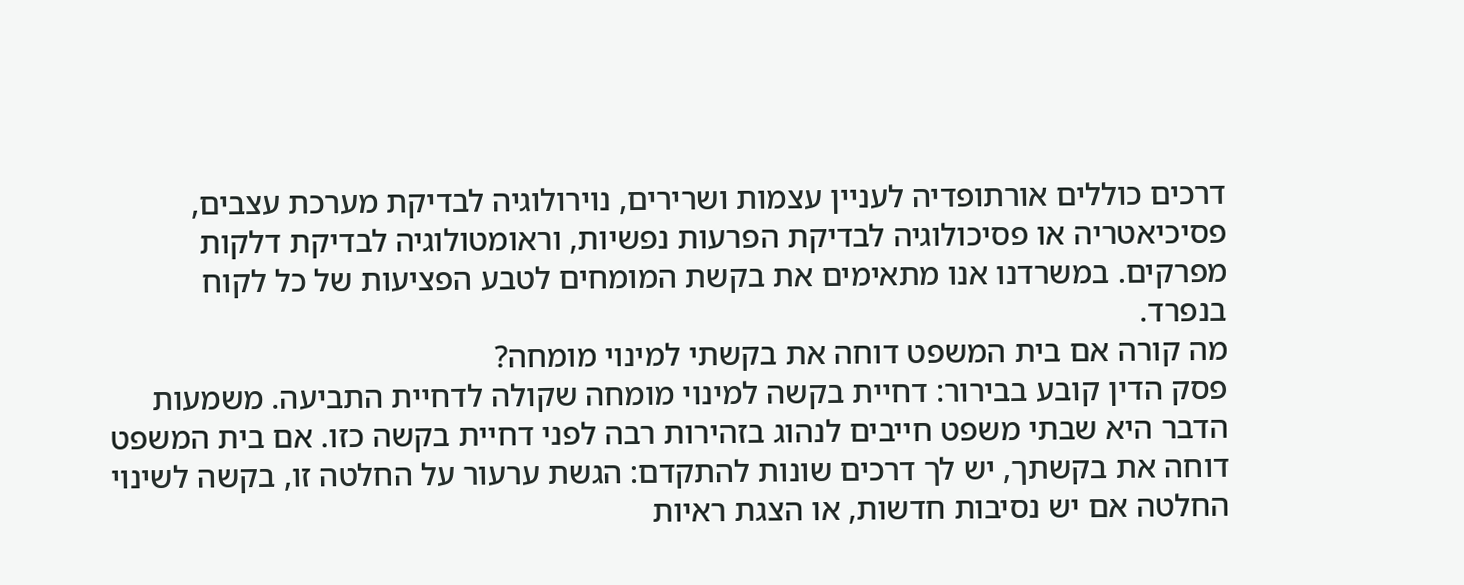דרכים כוללים אורתופדיה לעניין עצמות ושרירים, נוירולוגיה לבדיקת מערכת עצבים, פסיכיאטריה או פסיכולוגיה לבדיקת הפרעות נפשיות, וראומטולוגיה לבדיקת דלקות מפרקים. במשרדנו אנו מתאימים את בקשת המומחים לטבע הפציעות של כל לקוח בנפרד.
מה קורה אם בית המשפט דוחה את בקשתי למינוי מומחה?
פסק הדין קובע בבירור: דחיית בקשה למינוי מומחה שקולה לדחיית התביעה. משמעות הדבר היא שבתי משפט חייבים לנהוג בזהירות רבה לפני דחיית בקשה כזו. אם בית המשפט דוחה את בקשתך, יש לך דרכים שונות להתקדם: הגשת ערעור על החלטה זו, בקשה לשינוי החלטה אם יש נסיבות חדשות, או הצגת ראיות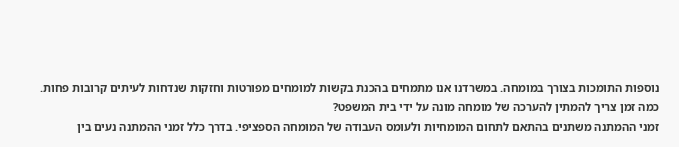נוספות התומכות בצורך במומחה. במשרדנו אנו מתמחים בהכנת בקשות למומחים מפורטות וחזקות שנדחות לעיתים קרובות פחות.
כמה זמן צריך להמתין להערכה של מומחה מונה על ידי בית המשפט?
זמני ההמתנה משתנים בהתאם לתחום המומחיות ולעומס העבודה של המומחה הספציפי. בדרך כלל זמני ההמתנה נעים בין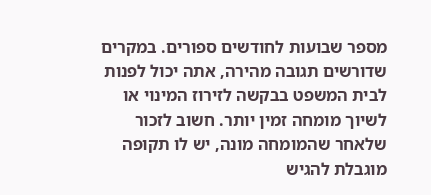מספר שבועות לחודשים ספורים. במקרים שדורשים תגובה מהירה, אתה יכול לפנות לבית המשפט בבקשה לזירוז המינוי או לשיוך מומחה זמין יותר. חשוב לזכור שלאחר שהמומחה מונה, יש לו תקופה מוגבלת להגיש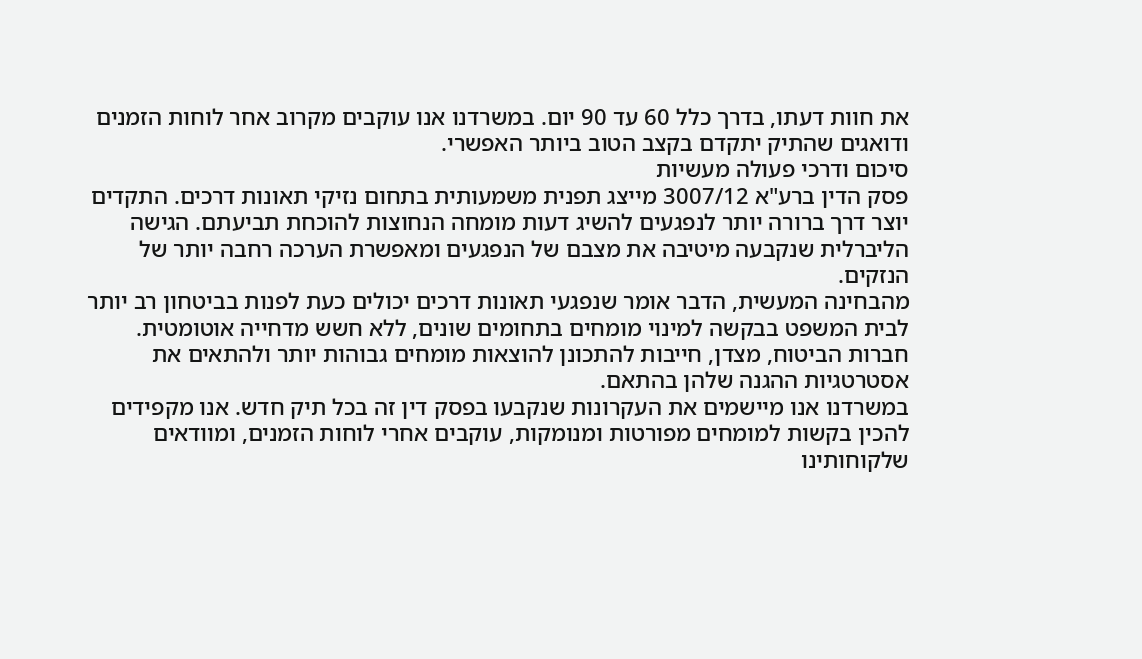את חוות דעתו, בדרך כלל 60 עד 90 יום. במשרדנו אנו עוקבים מקרוב אחר לוחות הזמנים ודואגים שהתיק יתקדם בקצב הטוב ביותר האפשרי.
סיכום ודרכי פעולה מעשיות
פסק הדין ברע"א 3007/12 מייצג תפנית משמעותית בתחום נזיקי תאונות דרכים. התקדים יוצר דרך ברורה יותר לנפגעים להשיג דעות מומחה הנחוצות להוכחת תביעתם. הגישה הליברלית שנקבעה מיטיבה את מצבם של הנפגעים ומאפשרת הערכה רחבה יותר של הנזקים.
מהבחינה המעשית, הדבר אומר שנפגעי תאונות דרכים יכולים כעת לפנות בביטחון רב יותר לבית המשפט בבקשה למינוי מומחים בתחומים שונים, ללא חשש מדחייה אוטומטית. חברות הביטוח, מצדן, חייבות להתכונן להוצאות מומחים גבוהות יותר ולהתאים את אסטרטגיות ההגנה שלהן בהתאם.
במשרדנו אנו מיישמים את העקרונות שנקבעו בפסק דין זה בכל תיק חדש. אנו מקפידים להכין בקשות למומחים מפורטות ומנומקות, עוקבים אחרי לוחות הזמנים, ומוודאים שלקוחותינו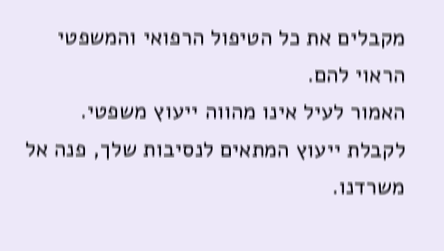מקבלים את כל הטיפול הרפואי והמשפטי הראוי להם.
האמור לעיל אינו מהווה ייעוץ משפטי. לקבלת ייעוץ המתאים לנסיבות שלך, פנה אל משרדנו.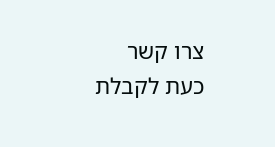צרו קשר כעת לקבלת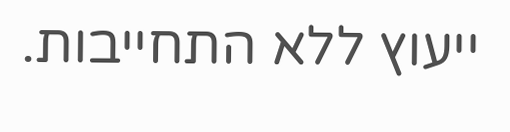ייעוץ ללא התחייבות.